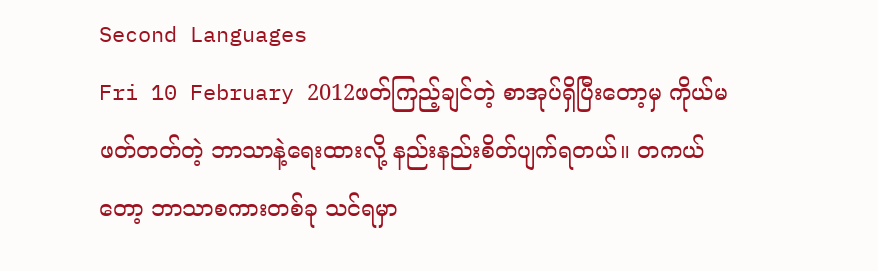Second Languages
Fri 10 February 2012ဖတ်ကြည့်ချင်တဲ့ စာအုပ်ရှိပြီးတော့မှ ကိုယ်မဖတ်တတ်တဲ့ ဘာသာနဲ့ရေးထားလို့ နည်းနည်းစိတ်ပျက်ရတယ်။ တကယ်တော့ ဘာသာစကားတစ်ခု သင်ရမှာ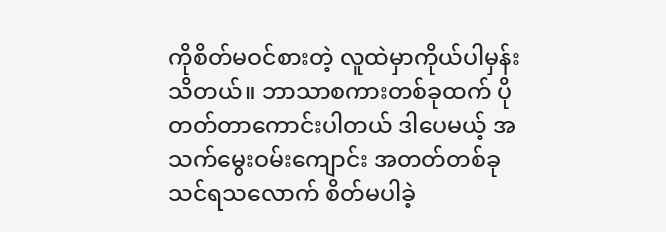ကိုစိတ်မဝင်စားတဲ့ လူထဲမှာကိုယ်ပါမှန်းသိတယ်။ ဘာသာစကားတစ်ခုထက် ပိုတတ်တာကောင်းပါတယ် ဒါပေမယ့် အသက်မွေးဝမ်းကျောင်း အတတ်တစ်ခု သင်ရသလောက် စိတ်မပါခဲ့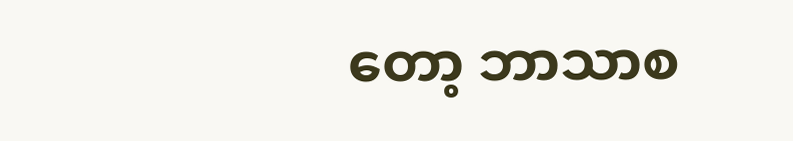တော့ ဘာသာစ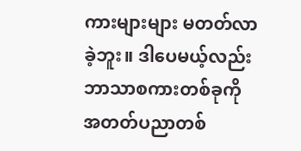ကားများများ မတတ်လာခဲ့ဘူး။ ဒါပေမယ့်လည်း ဘာသာစကားတစ်ခုကို အတတ်ပညာတစ်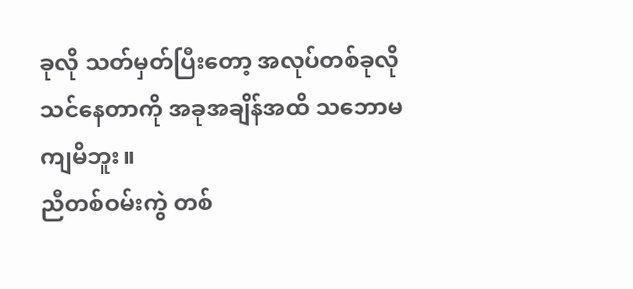ခုလို သတ်မှတ်ပြီးတော့ အလုပ်တစ်ခုလိုသင်နေတာကို အခုအချိန်အထိ သဘောမကျမိဘူး။
ညီတစ်ဝမ်းကွဲ တစ်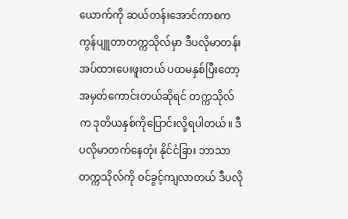ယောက်ကို ဆယ်တန်းအောင်ကာစက ကွန်ပျူတာတက္ကသိုလ်မှာ ဒီပလိုမာတန်းအပ်ထားပေးဖူးတယ် ပထမနှစ်ပြီးတော့ အမှတ်ကောင်းတယ်ဆိုရင် တက္ကသိုလ်က ဒုတိယနှစ်ကိုပြောင်းလို့ရပါတယ်။ ဒီပလိုမာတက်နေတုံး နိုင်ငံခြား ဘာသာတက္ကသိုလ်ကို ဝင်ခွင့်ကျလာတယ် ဒီပလို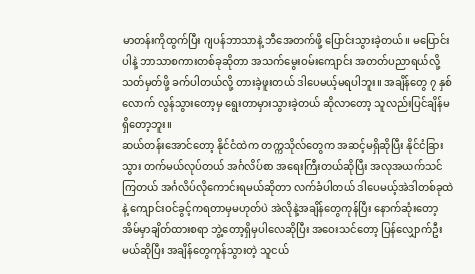မာတန်းကိုထွက်ပြီး ဂျပန်ဘာသာနဲ့ ဘီအေတက်ဖို့ ပြောင်းသွားခဲ့တယ်။ မပြောင်းပါနဲ့ ဘာသာစကားတစ်ခုဆိုတာ အသက်မွေးဝမ်းကျောင်း အတတ်ပညာရယ်လို့ သတ်မှတ်ဖို့ ခက်ပါတယ်လို့ တားခဲ့ဖူးတယ် ဒါပေမယ့်မရပါဘူး။ အချိန်တွေ ၇ နှစ်လောက် လွန်သွားတော့မှ ရွေးတာမှားသွားခဲ့တယ် ဆိုလာတော့ သူလည်းပြင်ချိန်မရှိတော့ဘူး။
ဆယ်တန်းအောင်တော့ နိုင်ငံထဲက တက္ကသိုလ်တွေက အဆင့်မရှိဆိုပြီး နိုင်ငံခြားသွား တက်မယ်လုပ်တယ် အင်္ဂလိပ်စာ အရေးကြီးတယ်ဆိုပြီး အလုအယက်သင်ကြတယ် အင်္ဂလိပ်လိုကောင်းရမယ်ဆိုတာ လက်ခံပါတယ် ဒါပေမယ့်အဲဒါတစ်ခုထဲနဲ့ ကျောင်းဝင်ခွင့်ကရတာမှမဟုတ်ပဲ အဲလိုနဲ့အချိန်တွေကုန်ပြီး နောက်ဆုံးတော့ အိမ်မှာချိတ်ထားစရာ ဘွဲ့တော့ရှိမှပါလေဆိုပြီး အဝေးသင်တော့ ပြန်လျှောက်ဦးမယ်ဆိုပြီး အချိန်တွေကုန်သွားတဲ့ သူငယ်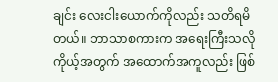ချင်း လေးငါးယောက်ကိုလည်း သတိရမိတယ်။ ဘာသာစကားက အရေးကြီးသလို ကိုယ့်အတွက် အထောက်အကူလည်း ဖြစ်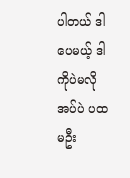ပါတယ် ဒါပေမယ့် ဒါကိုပဲမလိုအပ်ပဲ ပထမဦး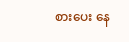စားပေး နေ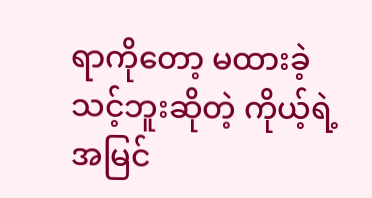ရာကိုတော့ မထားခဲ့သင့်ဘူးဆိုတဲ့ ကိုယ့်ရဲ့အမြင်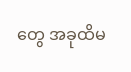တွေ အခုထိမ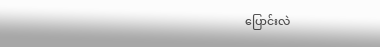ပြောင်းလဲ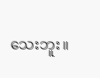သေးဘူး။